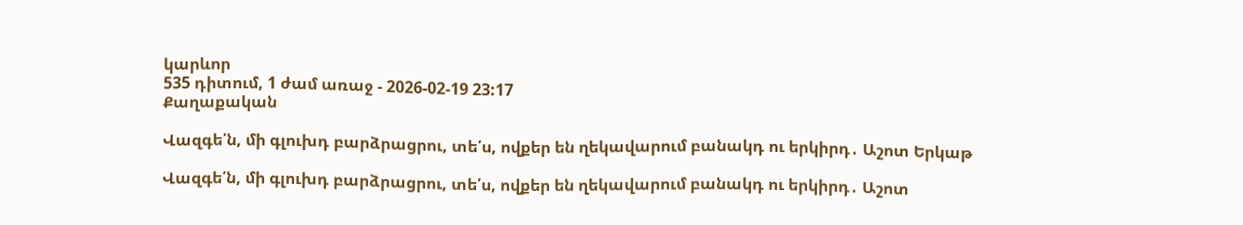կարևոր
535 դիտում, 1 ժամ առաջ - 2026-02-19 23:17
Քաղաքական

Վազգե՛ն, մի գլուխդ բարձրացրու, տե՛ս, ովքեր են ղեկավարում բանակդ ու երկիրդ․ Աշոտ Երկաթ

Վազգե՛ն, մի գլուխդ բարձրացրու, տե՛ս, ովքեր են ղեկավարում բանակդ ու երկիրդ․ Աշոտ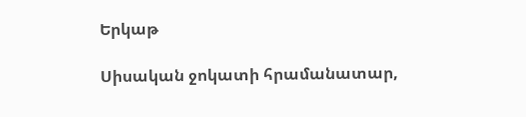Երկաթ

Սիսական ջոկատի հրամանատար,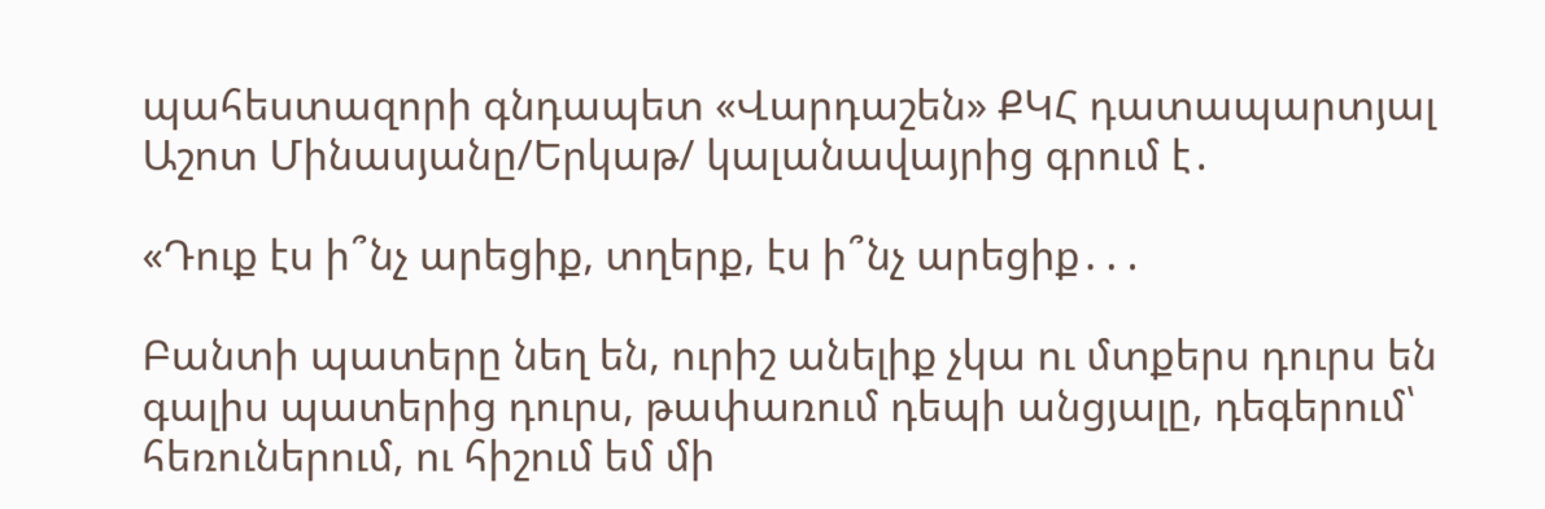պահեստազորի գնդապետ «Վարդաշեն» ՔԿՀ դատապարտյալ Աշոտ Մինասյանը/Երկաթ/ կալանավայրից գրում է․

«Դուք էս ի՞նչ արեցիք, տղերք, էս ի՞նչ արեցիք․․․

Բանտի պատերը նեղ են, ուրիշ անելիք չկա ու մտքերս դուրս են գալիս պատերից դուրս, թափառում դեպի անցյալը, դեգերում՝ հեռուներում, ու հիշում եմ մի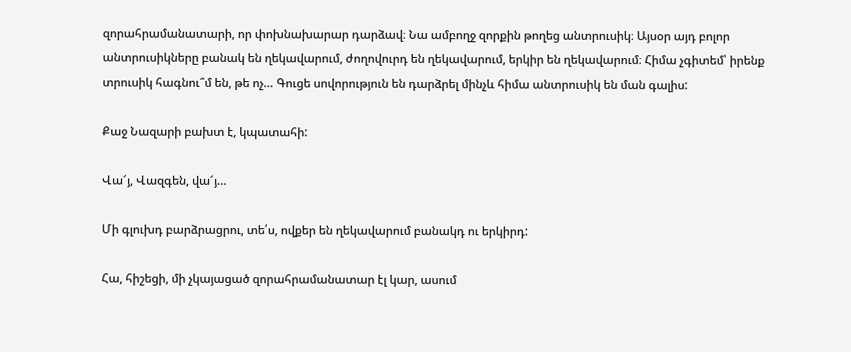զորահրամանատարի, որ փոխնախարար դարձավ։ Նա ամբողջ զորքին թողեց անտրուսիկ։ Այսօր այդ բոլոր անտրուսիկները բանակ են ղեկավարում, ժողովուրդ են ղեկավարում, երկիր են ղեկավարում։ Հիմա չգիտեմ՝ իրենք տրուսիկ հագնու՞մ են, թե ոչ… Գուցե սովորություն են դարձրել մինչև հիմա անտրուսիկ են ման գալիս:

Քաջ Նազարի բախտ է, կպատահի:

Վա՜յ, Վազգեն, վա՜յ…

Մի գլուխդ բարձրացրու, տե՛ս, ովքեր են ղեկավարում բանակդ ու երկիրդ:

Հա, հիշեցի, մի չկայացած զորահրամանատար էլ կար, ասում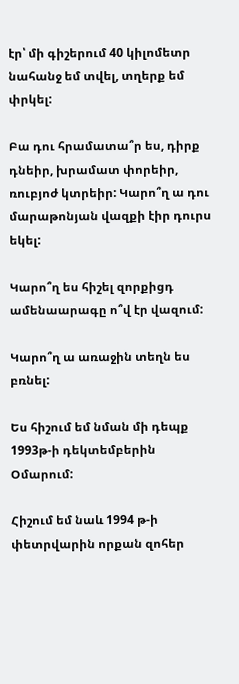էր՝ մի գիշերում 40 կիլոմետր նահանջ եմ տվել, տղերք եմ փրկել:

Բա դու հրամատա՞ր ես, դիրք դնեիր, խրամատ փորեիր, ռուբյոժ կտրեիր: Կարո՞ղ ա դու մարաթոնյան վազքի էիր դուրս եկել:

Կարո՞ղ ես հիշել զորքիցդ ամենաարագը ո՞վ էր վազում:

Կարո՞ղ ա առաջին տեղն ես բռնել:

Ես հիշում եմ նման մի դեպք 1993թ-ի դեկտեմբերին Օմարում:

Հիշում եմ նաև 1994 թ-ի փետրվարին որքան զոհեր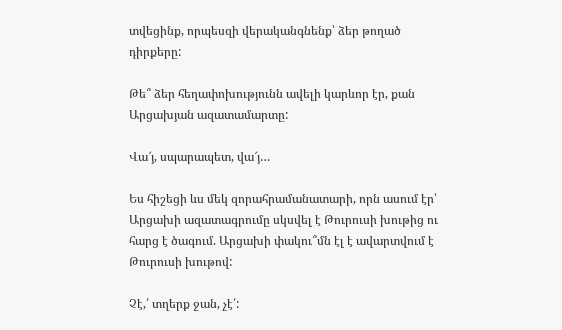տվեցինք, որպեսզի վերականգնենք՝ ձեր թողած դիրքերը:

Թե՞ ձեր հեղափոխությունն ավելի կարևոր էր, քան Արցախյան ազատամարտը:

Վա՜յ, սպարապետ, վա՜յ…

Ես հիշեցի ևս մեկ զորահրամանատարի, որն ասում էր՝ Արցախի ազատագրումը սկսվել է Թուրուսի խութից ու հարց է ծագում. Արցախի փակու՞մն էլ է ավարտվում է Թուրուսի խութով:

Չէ,՛ տղերք ջան, չէ՛: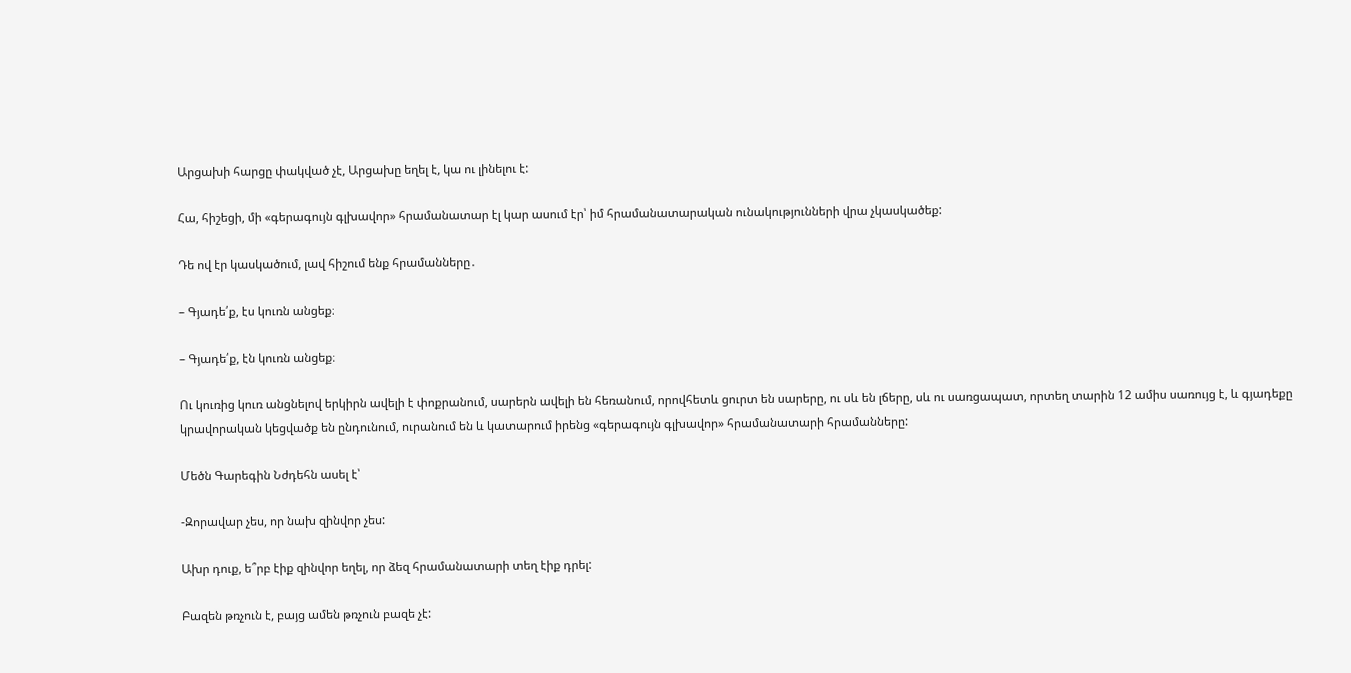Արցախի հարցը փակված չէ, Արցախը եղել է, կա ու լինելու է:

Հա, հիշեցի, մի «գերագույն գլխավոր» հրամանատար էլ կար ասում էր՝ իմ հրամանատարական ունակությունների վրա չկասկածեք:

Դե ով էր կասկածում, լավ հիշում ենք հրամանները․

– Գյադե՛ք, էս կուռն անցեք։

– Գյադե՛ք, էն կուռն անցեք։

Ու կուռից կուռ անցնելով երկիրն ավելի է փոքրանում, սարերն ավելի են հեռանում, որովհետև ցուրտ են սարերը, ու սև են լճերը, սև ու սառցապատ, որտեղ տարին 12 ամիս սառույց է, և գյադեքը կրավորական կեցվածք են ընդունում, ուրանում են և կատարում իրենց «գերագույն գլխավոր» հրամանատարի հրամանները:

Մեծն Գարեգին Նժդեհն ասել է՝

-Զորավար չես, որ նախ զինվոր չես:

Ախր դուք, ե՞րբ էիք զինվոր եղել, որ ձեզ հրամանատարի տեղ էիք դրել:

Բազեն թռչուն է, բայց ամեն թռչուն բազե չէ: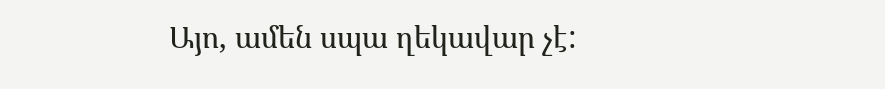Այո, ամեն սպա ղեկավար չէ: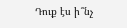Դուք էս ի՞նչ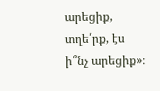արեցիք, տղե՛րք, էս ի՞նչ արեցիք»։